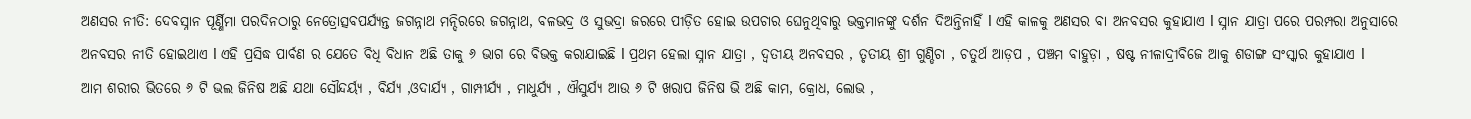ଅଣସର ନୀତି: ଦେବସ୍ନାନ ପୂର୍ଣ୍ଣିମା ପରଦିନଠାରୁ ନେତ୍ରୋତ୍ସବପର୍ଯ୍ୟନ୍ତ ଜଗନ୍ନାଥ ମନ୍ଦିରରେ ଜଗନ୍ନାଥ, ବଳଭଦ୍ର ଓ ସୁଭଦ୍ରା ଜରରେ ପୀଡ଼ିତ ହୋଇ ଉପଚାର ଘେନୁଥିବାରୁ ଭକ୍ତମାନଙ୍କୁ ଦର୍ଶନ ଦିଅନ୍ତିନାହିଁ l ଏହି କାଳକୁ ଅଣସର ବା ଅନବସର କୁହାଯାଏ l ସ୍ନାନ ଯାତ୍ରା ପରେ ପରମ୍ପରା ଅନୁସାରେ ଅନବସର ନୀତି ହୋଇଥାଏ l ଏହି ପ୍ରସିଦ୍ଧ ପାର୍ବଣ ର ଯେତେ ବିଧି ବିଧାନ ଅଛି ତାକୁ ୬ ଭାଗ ରେ ବିଭକ୍ତ କରାଯାଇଛି l ପ୍ରଥମ ହେଲା ସ୍ନାନ ଯାତ୍ରା , ଦ୍ବତୀୟ ଅନବସର , ତୃତୀୟ ଶ୍ରୀ ଗୁଣ୍ଡିଚା , ଚତୁର୍ଥ ଆଡ଼ପ , ପଞ୍ଚମ ବାହୁଡ଼ା , ଷଷ୍ଟ ନୀଳାଦ୍ରୀବିଜେ ଆକୁ ଶଡାଙ୍ଗ ସଂସ୍କାର କୁହାଯାଏ l
ଆମ ଶରୀର ଭିତରେ ୬ ଟି ଭଲ ଜିନିଷ ଅଛି ଯଥା ସୌନ୍ଦର୍ୟ୍ଯ , ବିର୍ଯ୍ୟ ,ଓଦାର୍ଯ୍ୟ , ଗାମ୍ପୀର୍ଯ୍ୟ , ମାଧୁର୍ଯ୍ୟ , ଐସୁର୍ଯ୍ୟ ଆଉ ୬ ଟି ଖରାପ ଜିନିଷ ଭି ଅଛି କାମ, କ୍ରୋଧ, ଲୋଭ ,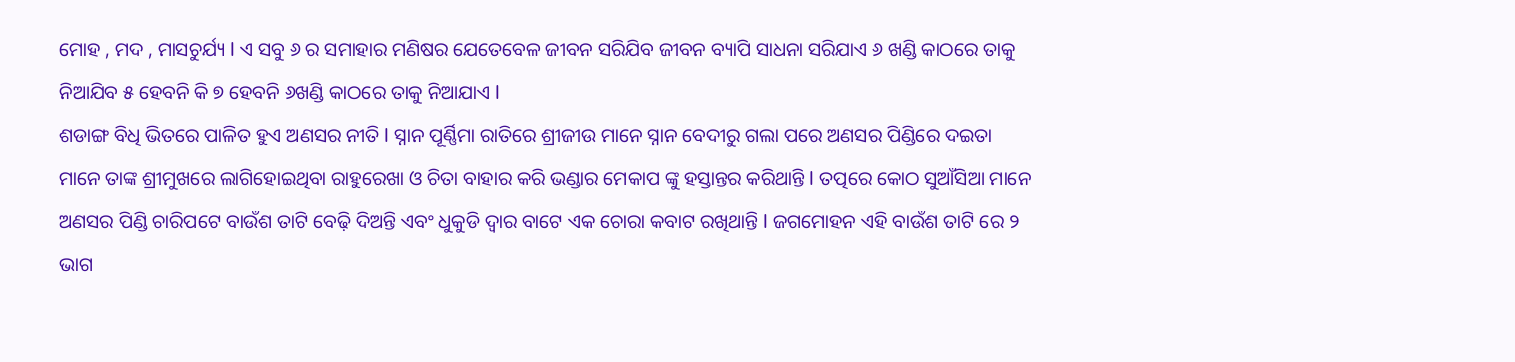ମୋହ , ମଦ , ମାସଚୁର୍ଯ୍ୟ l ଏ ସବୁ ୬ ର ସମାହାର ମଣିଷର ଯେତେବେଳ ଜୀବନ ସରିଯିବ ଜୀବନ ବ୍ୟାପି ସାଧନା ସରିଯାଏ ୬ ଖଣ୍ଡି କାଠରେ ତାକୁ ନିଆଯିବ ୫ ହେବନି କି ୭ ହେବନି ୬ଖଣ୍ଡି କାଠରେ ତାକୁ ନିଆଯାଏ l
ଶଡାଙ୍ଗ ବିଧି ଭିତରେ ପାଳିତ ହୁଏ ଅଣସର ନୀତି l ସ୍ନାନ ପୂର୍ଣ୍ଣିମା ରାତିରେ ଶ୍ରୀଜୀଉ ମାନେ ସ୍ନାନ ବେଦୀରୁ ଗଲା ପରେ ଅଣସର ପିଣ୍ଡିରେ ଦଇତା ମାନେ ତାଙ୍କ ଶ୍ରୀମୁଖରେ ଲାଗିହୋଇଥିବା ରାହୁରେଖା ଓ ଚିତା ବାହାର କରି ଭଣ୍ଡାର ମେକାପ ଙ୍କୁ ହସ୍ତାନ୍ତର କରିଥାନ୍ତି l ତତ୍ପରେ କୋଠ ସୁଆଁସିଆ ମାନେ ଅଣସର ପିଣ୍ଡି ଚାରିପଟେ ବାଉଁଶ ତାଟି ବେଢ଼ି ଦିଅନ୍ତି ଏବଂ ଧୁକୁଡି ଦ୍ୱାର ବାଟେ ଏକ ଚୋରା କବାଟ ରଖିଥାନ୍ତି l ଜଗମୋହନ ଏହି ବାଉଁଶ ତାଟି ରେ ୨ ଭାଗ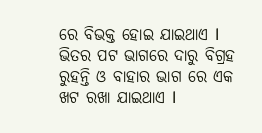ରେ ବିଭକ୍ତ ହୋଇ ଯାଇଥାଏ l ଭିତର ପଟ ଭାଗରେ ଦାରୁ ବିଗ୍ରହ ରୁହନ୍ତି ଓ ବାହାର ଭାଗ ରେ ଏକ ଖଟ ରଖା ଯାଇଥାଏ l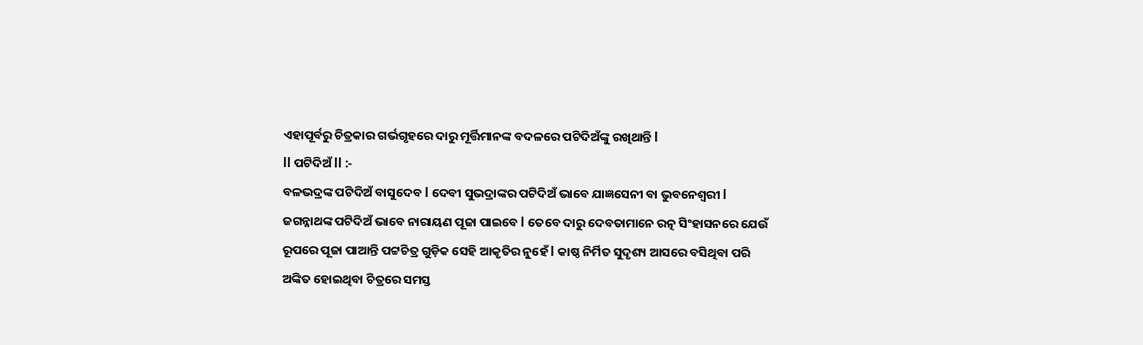ଏହାପୂର୍ବରୁ ଚିତ୍ରକାର ଗର୍ଭଗୃହରେ ଦାରୁ ମୂର୍ତ୍ତିମାନଙ୍କ ବଦଳରେ ପଟିଦିଅଁଙ୍କୁ ରଖିଥାନ୍ତି l
ll ପଟିଦିଅଁ ll :-
ବଳଭଦ୍ରଙ୍କ ପଟିଦିଅଁ ବାସୁଦେବ l ଦେବୀ ସୁଭଦ୍ରାଙ୍କର ପଟିଦିଅଁ ଭାବେ ଯାଜ୍ଞସେନୀ ବା ଭୁବନେଶ୍ୱରୀ l ଜଗନ୍ନାଥଙ୍କ ପଟିଦିଅଁ ଭାବେ ନାରାୟଣ ପୂଜା ପାଇବେ l ତେବେ ଦାରୁ ଦେବତାମାନେ ରତ୍ନ ସିଂହାସନରେ ଯେଉଁ ରୂପରେ ପୂଜା ପାଆନ୍ତି ପଟ୍ଟଚିତ୍ର ଗୁଡ଼ିକ ସେହି ଆକୃତିର ନୁହେଁ l କାଷ୍ଠ ନିର୍ମିତ ସୁଦୃଶ୍ୟ ଆସରେ ବସିଥିବା ପରି ଅଙ୍କିତ ହୋଇଥିବା ଚିତ୍ରରେ ସମସ୍ତ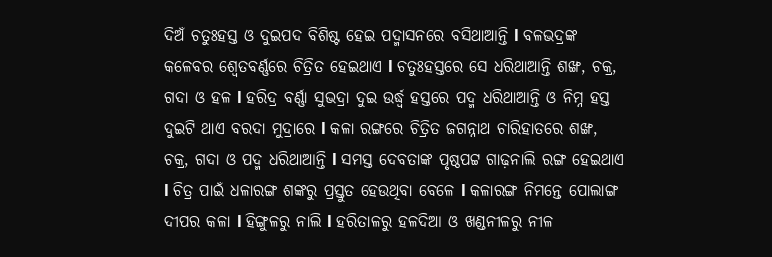ଦିଅଁ ଚତୁଃହସ୍ତ ଓ ଦୁଇପଦ ବିଶିଷ୍ଟ ହେଇ ପଦ୍ମାସନରେ ବସିଥାଆନ୍ତି l ବଳଭଦ୍ରଙ୍କ କଳେବର ଶ୍ୱେତବର୍ଣ୍ଣରେ ଚିତ୍ରିତ ହେଇଥାଏ l ଚତୁଃହସ୍ତରେ ସେ ଧରିଥାଆନ୍ତି ଶଙ୍ଖ, ଚକ୍ର, ଗଦା ଓ ହଳ l ହରିଦ୍ର ବର୍ଣ୍ଣା ସୁଭଦ୍ରା ଦୁଇ ଉର୍ଦ୍ଧ୍ୱ ହସ୍ତରେ ପଦ୍ମ ଧରିଥାଆନ୍ତି ଓ ନିମ୍ନ ହସ୍ତ ଦୁଇଟି ଥାଏ ବରଦା ମୁଦ୍ରାରେ l କଳା ରଙ୍ଗରେ ଚିତ୍ରିତ ଜଗନ୍ନାଥ ଚାରିହାତରେ ଶଙ୍ଖ, ଚକ୍ର, ଗଦା ଓ ପଦ୍ମ ଧରିଥାଆନ୍ତି l ସମସ୍ତ ଦେବତାଙ୍କ ପୃଷ୍ଠପଟ୍ଟ ଗାଢ଼ନାଲି ରଙ୍ଗ ହେଇଥାଏ l ଚିତ୍ର ପାଇଁ ଧଳାରଙ୍ଗ ଶଙ୍କରୁ ପ୍ରସ୍ତୁତ ହେଉଥିବା ବେଳେ l କଳାରଙ୍ଗ ନିମନ୍ତେ ପୋଲାଙ୍ଗ ଦୀପର କଳା l ହିଙ୍ଗୁଳରୁ ନାଲି l ହରିତାଳରୁ ହଳଦିଆ ଓ ଖଣ୍ଡନୀଳରୁ ନୀଳ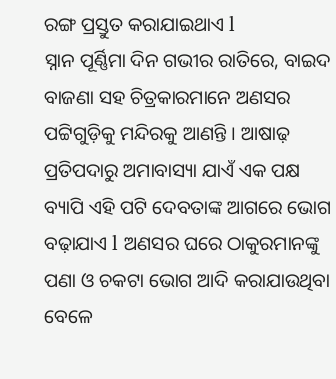ରଙ୍ଗ ପ୍ରସ୍ତୁତ କରାଯାଇଥାଏ l
ସ୍ନାନ ପୂର୍ଣ୍ଣିମା ଦିନ ଗଭୀର ରାତିରେ, ବାଇଦ ବାଜଣା ସହ ଚିତ୍ରକାରମାନେ ଅଣସର ପଟ୍ଟିଗୁଡ଼ିକୁ ମନ୍ଦିରକୁ ଆଣନ୍ତି । ଆଷାଢ଼ ପ୍ରତିପଦାରୁ ଅମାବାସ୍ୟା ଯାଏଁ ଏକ ପକ୍ଷ ବ୍ୟାପି ଏହି ପଟି ଦେବତାଙ୍କ ଆଗରେ ଭୋଗ ବଢ଼ାଯାଏ l ଅଣସର ଘରେ ଠାକୁରମାନଙ୍କୁ ପଣା ଓ ଚକଟା ଭୋଗ ଆଦି କରାଯାଉଥିବା ବେଳେ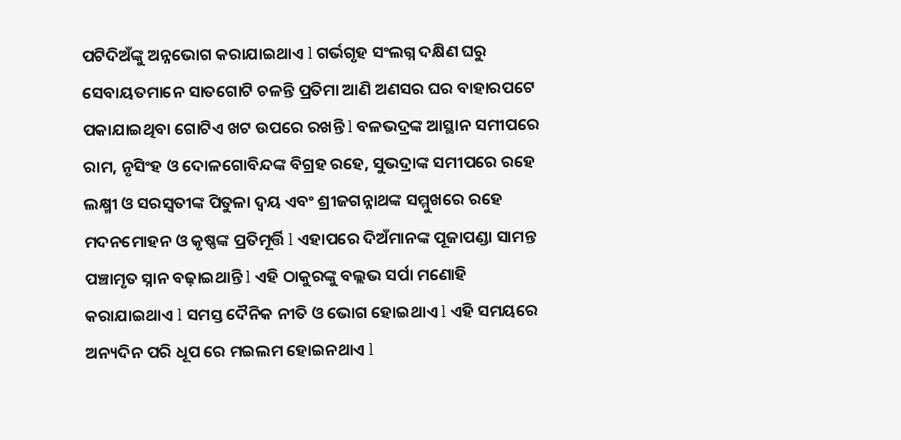ପଟିଦିଅଁଙ୍କୁ ଅନ୍ନଭୋଗ କରାଯାଇଥାଏ l ଗର୍ଭଗୃହ ସଂଲଗ୍ନ ଦକ୍ଷିଣ ଘରୁ ସେବାୟତମାନେ ସାତଗୋଟି ଚଳନ୍ତି ପ୍ରତିମା ଆଣି ଅଣସର ଘର ବାହାରପଟେ ପକାଯାଇଥିବା ଗୋଟିଏ ଖଟ ଉପରେ ରଖନ୍ତି l ବଳଭଦ୍ରଙ୍କ ଆସ୍ଥାନ ସମୀପରେ ରାମ, ନୃସିଂହ ଓ ଦୋଳଗୋବିନ୍ଦଙ୍କ ବିଗ୍ରହ ରହେ, ସୁଭଦ୍ରାଙ୍କ ସମୀପରେ ରହେ ଲକ୍ଷ୍ମୀ ଓ ସରସ୍ୱତୀଙ୍କ ପିତୁଳା ଦ୍ୱୟ ଏବଂ ଶ୍ରୀଜଗନ୍ନାଥଙ୍କ ସମ୍ମୁଖରେ ରହେ ମଦନମୋହନ ଓ କୃଷ୍ଣଙ୍କ ପ୍ରତିମୂର୍ତ୍ତି l ଏହାପରେ ଦିଅଁମାନଙ୍କ ପୂଜାପଣ୍ଡା ସାମନ୍ତ ପଞ୍ଚାମୃତ ସ୍ନାନ ବଢ଼ାଇଥାନ୍ତି l ଏହି ଠାକୁରଙ୍କୁ ବଲ୍ଲଭ ସର୍ପା ମଣୋହି କରାଯାଇଥାଏ l ସମସ୍ତ ଦୈନିକ ନୀତି ଓ ଭୋଗ ହୋଇଥାଏ l ଏହି ସମୟରେ ଅନ୍ୟଦିନ ପରି ଧୂପ ରେ ମଇଲମ ହୋଇନଥାଏ l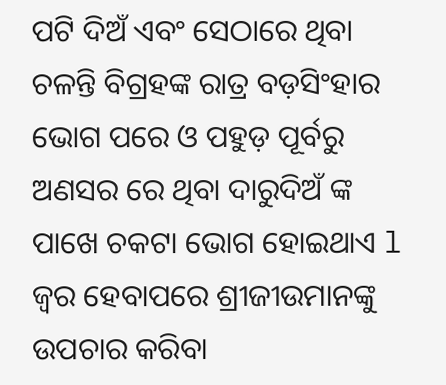ପଟି ଦିଅଁ ଏବଂ ସେଠାରେ ଥିବା ଚଳନ୍ତି ବିଗ୍ରହଙ୍କ ରାତ୍ର ବଡ଼ସିଂହାର ଭୋଗ ପରେ ଓ ପହୁଡ଼ ପୂର୍ବରୁ ଅଣସର ରେ ଥିବା ଦାରୁଦିଅଁ ଙ୍କ ପାଖେ ଚକଟା ଭୋଗ ହୋଇଥାଏ l
ଜ୍ୱର ହେବାପରେ ଶ୍ରୀଜୀଉମାନଙ୍କୁ ଉପଚାର କରିବା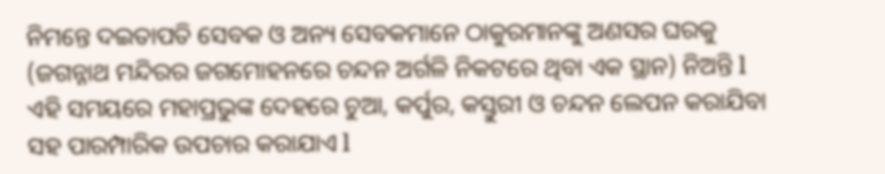ନିମନ୍ତେ ଦଇତାପତି ସେବକ ଓ ଅନ୍ୟ ସେବକମାନେ ଠାକୁରମାନଙ୍କୁ ଅଣସର ଘରକୁ (ଜଗନ୍ନାଥ ମନ୍ଦିରର ଜଗମୋହନରେ ଚନ୍ଦନ ଅର୍ଗଳି ନିକଟରେ ଥିବା ଏକ ସ୍ଥାନ) ନିଅନ୍ତି l ଏହି ସମୟରେ ମହାପ୍ରଭୁଙ୍କ ଦେହରେ ଚୁଆ, କର୍ପୁର, କସ୍ତୁରୀ ଓ ଚନ୍ଦନ ଲେପନ କରାଯିବା ସହ ପାରମ୍ପାରିକ ଉପଚାର କରାଯାଏ l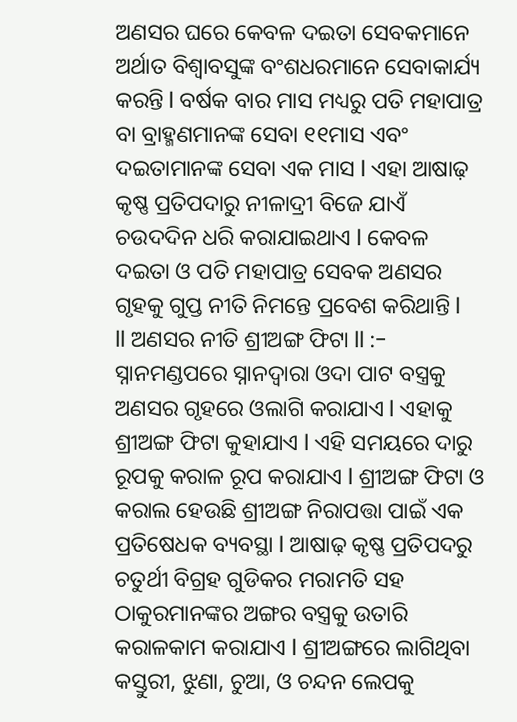ଅଣସର ଘରେ କେବଳ ଦଇତା ସେବକମାନେ ଅର୍ଥାତ ବିଶ୍ୱାବସୁଙ୍କ ବଂଶଧରମାନେ ସେବାକାର୍ଯ୍ୟ କରନ୍ତି l ବର୍ଷକ ବାର ମାସ ମଧ୍ୟରୁ ପତି ମହାପାତ୍ର ବା ବ୍ରାହ୍ମଣମାନଙ୍କ ସେବା ୧୧ମାସ ଏବଂ ଦଇତାମାନଙ୍କ ସେବା ଏକ ମାସ l ଏହା ଆଷାଢ଼ କୃଷ୍ଣ ପ୍ରତିପଦାରୁ ନୀଳାଦ୍ରୀ ବିଜେ ଯାଏଁ ଚଉଦଦିନ ଧରି କରାଯାଇଥାଏ l କେବଳ ଦଇତା ଓ ପତି ମହାପାତ୍ର ସେବକ ଅଣସର ଗୃହକୁ ଗୁପ୍ତ ନୀତି ନିମନ୍ତେ ପ୍ରବେଶ କରିଥାନ୍ତି l
ll ଅଣସର ନୀତି ଶ୍ରୀଅଙ୍ଗ ଫିଟା ll :-
ସ୍ନାନମଣ୍ଡପରେ ସ୍ନାନଦ୍ୱାରା ଓଦା ପାଟ ବସ୍ତ୍ରକୁ ଅଣସର ଗୃହରେ ଓଲାଗି କରାଯାଏ l ଏହାକୁ ଶ୍ରୀଅଙ୍ଗ ଫିଟା କୁହାଯାଏ l ଏହି ସମୟରେ ଦାରୁ ରୂପକୁ କରାଳ ରୂପ କରାଯାଏ l ଶ୍ରୀଅଙ୍ଗ ଫିଟା ଓ କରାଲ ହେଉଛି ଶ୍ରୀଅଙ୍ଗ ନିରାପତ୍ତା ପାଇଁ ଏକ ପ୍ରତିଷେଧକ ବ୍ୟବସ୍ଥା l ଆଷାଢ଼ କୃଷ୍ଣ ପ୍ରତିପଦରୁ ଚତୁର୍ଥୀ ବିଗ୍ରହ ଗୁଡିକର ମରାମତି ସହ ଠାକୁରମାନଙ୍କର ଅଙ୍ଗର ବସ୍ତ୍ରକୁ ଉତାରି କରାଳକାମ କରାଯାଏ l ଶ୍ରୀଅଙ୍ଗରେ ଲାଗିଥିବା କସ୍ତୁରୀ, ଝୁଣା, ଚୁଆ, ଓ ଚନ୍ଦନ ଲେପକୁ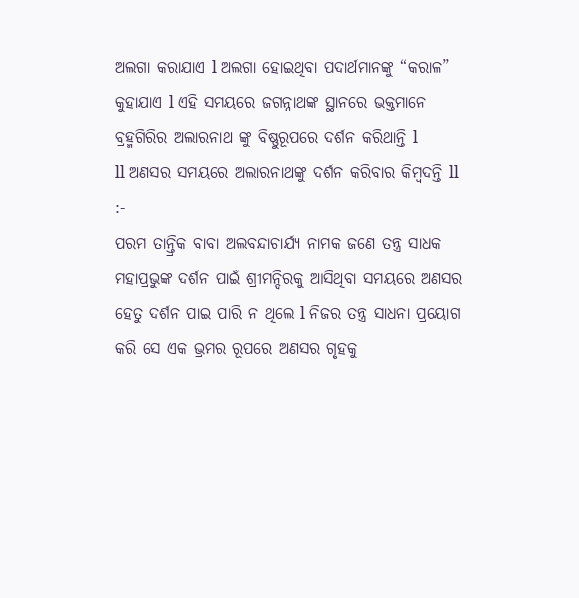ଅଲଗା କରାଯାଏ l ଅଲଗା ହୋଇଥିବା ପଦାର୍ଥମାନଙ୍କୁ “କରାଳ” କୁହାଯାଏ l ଏହି ସମୟରେ ଜଗନ୍ନାଥଙ୍କ ସ୍ଥାନରେ ଭକ୍ତମାନେ ବ୍ରହ୍ମଗିରିର ଅଲାରନାଥ ଙ୍କୁ ବିଷ୍ଣୁରୂପରେ ଦର୍ଶନ କରିଥାନ୍ତି l
ll ଅଣସର ସମୟରେ ଅଲାରନାଥଙ୍କୁ ଦର୍ଶନ କରିବାର କିମ୍ବଦନ୍ତି ll :-
ପରମ ତାନ୍ତ୍ରିକ ବାବା ଅଲବନ୍ଦାଚାର୍ଯ୍ୟ ନାମକ ଜଣେ ତନ୍ତ୍ର ସାଧକ ମହାପ୍ରଭୁଙ୍କ ଦର୍ଶନ ପାଇଁ ଶ୍ରୀମନ୍ଦିରକୁ ଆସିଥିବା ସମୟରେ ଅଣସର ହେତୁ ଦର୍ଶନ ପାଇ ପାରି ନ ଥିଲେ l ନିଜର ତନ୍ତ୍ର ସାଧନା ପ୍ରୟୋଗ କରି ସେ ଏକ ଭ୍ରମର ରୂପରେ ଅଣସର ଗୃହକୁ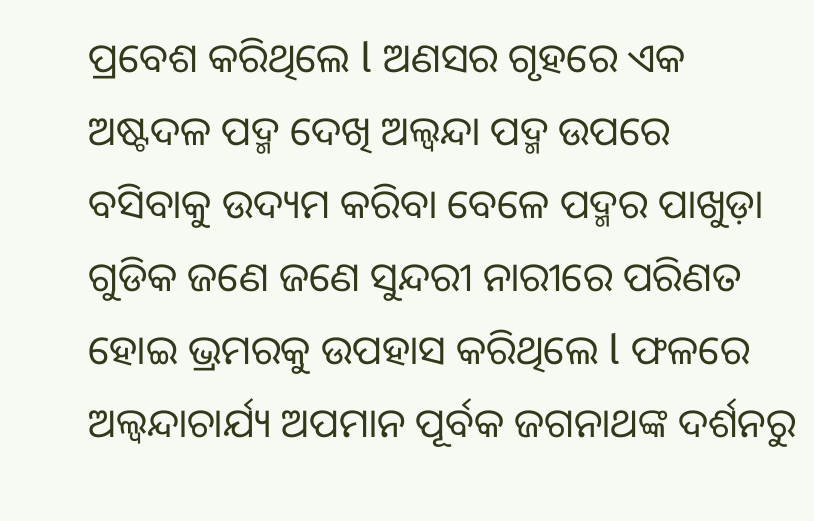ପ୍ରବେଶ କରିଥିଲେ l ଅଣସର ଗୃହରେ ଏକ ଅଷ୍ଟଦଳ ପଦ୍ମ ଦେଖି ଅଲ୍ବନ୍ଦା ପଦ୍ମ ଉପରେ ବସିବାକୁ ଉଦ୍ୟମ କରିବା ବେଳେ ପଦ୍ମର ପାଖୁଡ଼ା ଗୁଡିକ ଜଣେ ଜଣେ ସୁନ୍ଦରୀ ନାରୀରେ ପରିଣତ ହୋଇ ଭ୍ରମରକୁ ଉପହାସ କରିଥିଲେ l ଫଳରେ ଅଲ୍ବନ୍ଦାଚାର୍ଯ୍ୟ ଅପମାନ ପୂର୍ବକ ଜଗନାଥଙ୍କ ଦର୍ଶନରୁ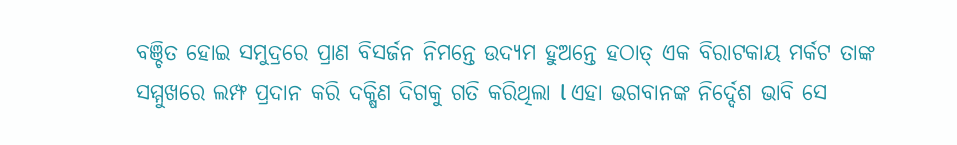ବଞ୍ଚିତ ହୋଇ ସମୁଦ୍ରରେ ପ୍ରାଣ ବିସର୍ଜନ ନିମନ୍ତେ ଉଦ୍ୟମ ହୁଅନ୍ତେ ହଠାତ୍ ଏକ ବିରାଟକାୟ ମର୍କଟ ତାଙ୍କ ସମ୍ମୁଖରେ ଲମ୍ଫ ପ୍ରଦାନ କରି ଦକ୍ଷିଣ ଦିଗକୁ ଗତି କରିଥିଲା l ଏହା ଭଗବାନଙ୍କ ନିର୍ଦ୍ଦେଶ ଭାବି ସେ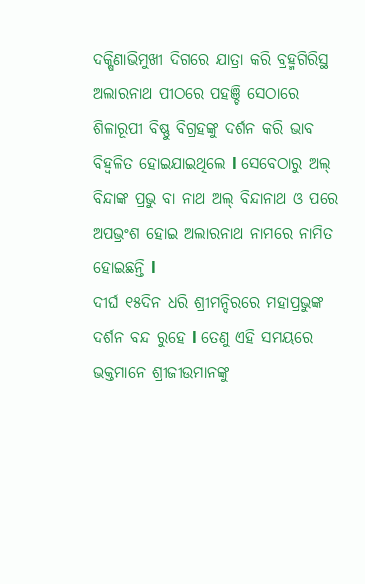ଦକ୍ଷିଣାଭିମୁଖୀ ଦିଗରେ ଯାତ୍ରା କରି ବ୍ରହ୍ମଗିରିସ୍ଥ ଅଲାରନାଥ ପୀଠରେ ପହଞ୍ଚି ସେଠାରେ ଶିଳାରୂପୀ ବିଷ୍ଣୁ ବିଗ୍ରହଙ୍କୁ ଦର୍ଶନ କରି ଭାବ ବିହ୍ୱଳିତ ହୋଇଯାଇଥିଲେ l ସେବେଠାରୁ ଅଲ୍ ବିନ୍ଦାଙ୍କ ପ୍ରଭୁ ବା ନାଥ ଅଲ୍ ବିନ୍ଦାନାଥ ଓ ପରେ ଅପଭ୍ରଂଶ ହୋଇ ଅଲାରନାଥ ନାମରେ ନାମିତ ହୋଇଛନ୍ତି l
ଦୀର୍ଘ ୧୫ଦିନ ଧରି ଶ୍ରୀମନ୍ଦିରରେ ମହାପ୍ରଭୁଙ୍କ ଦର୍ଶନ ବନ୍ଦ ରୁହେ l ତେଣୁ ଏହି ସମୟରେ ଭକ୍ତମାନେ ଶ୍ରୀଜୀଉମାନଙ୍କୁ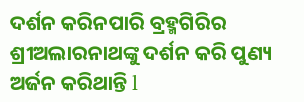ଦର୍ଶନ କରିନପାରି ବ୍ରହ୍ମଗିରିର ଶ୍ରୀଅଲାରନାଥଙ୍କୁ ଦର୍ଶନ କରି ପୁଣ୍ୟ ଅର୍ଜନ କରିଥାନ୍ତି l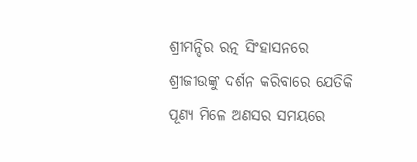ଶ୍ରୀମନ୍ଦିର ରତ୍ନ ସିଂହାସନରେ ଶ୍ରୀଜୀଉଙ୍କୁ ଦର୍ଶନ କରିବାରେ ଯେତିକି ପୂଣ୍ୟ ମିଳେ ଅଣସର ସମୟରେ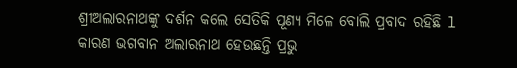ଶ୍ରୀଅଲାରନାଥଙ୍କୁ ଦର୍ଶନ କଲେ ସେତିକି ପୂଣ୍ୟ ମିଳେ ବୋଲି ପ୍ରବାଦ ରହିଛି l କାରଣ ଭଗବାନ ଅଲାରନାଥ ହେଉଛନ୍ତି ପ୍ରଭୁ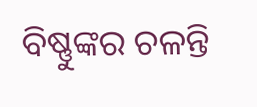ବିଷ୍ଣୁଙ୍କର ଚଳନ୍ତି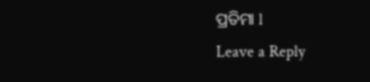ପ୍ରତିମା l
Leave a Reply